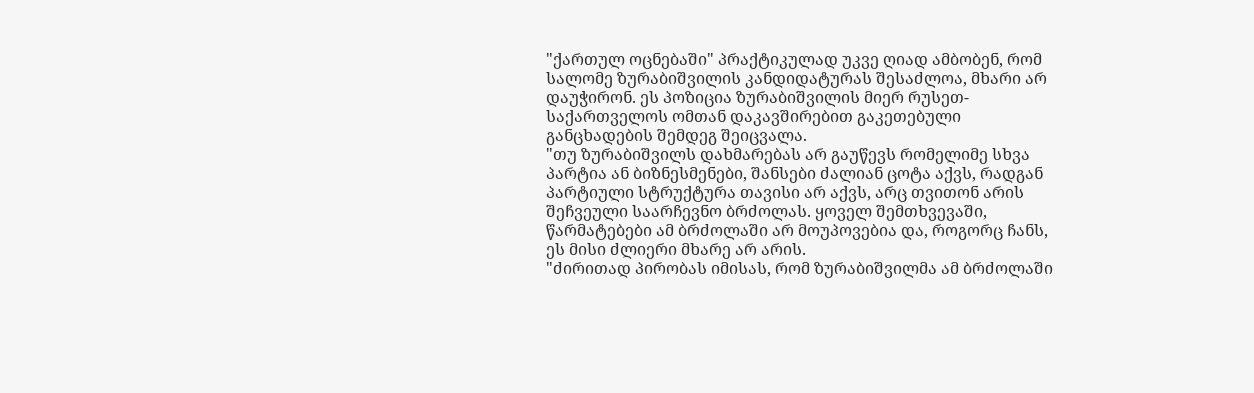"ქართულ ოცნებაში" პრაქტიკულად უკვე ღიად ამბობენ, რომ სალომე ზურაბიშვილის კანდიდატურას შესაძლოა, მხარი არ დაუჭირონ. ეს პოზიცია ზურაბიშვილის მიერ რუსეთ-საქართველოს ომთან დაკავშირებით გაკეთებული განცხადების შემდეგ შეიცვალა.
"თუ ზურაბიშვილს დახმარებას არ გაუწევს რომელიმე სხვა პარტია ან ბიზნესმენები, შანსები ძალიან ცოტა აქვს, რადგან პარტიული სტრუქტურა თავისი არ აქვს, არც თვითონ არის შეჩვეული საარჩევნო ბრძოლას. ყოველ შემთხვევაში, წარმატებები ამ ბრძოლაში არ მოუპოვებია და, როგორც ჩანს, ეს მისი ძლიერი მხარე არ არის.
"ძირითად პირობას იმისას, რომ ზურაბიშვილმა ამ ბრძოლაში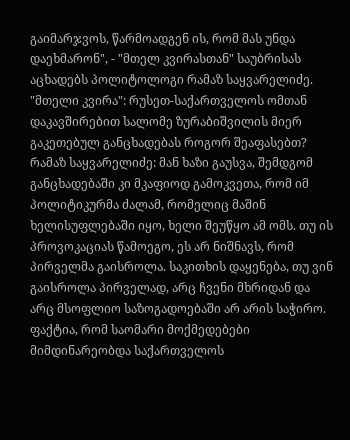გაიმარჯვოს, წარმოადგენ ის, რომ მას უნდა დაეხმარონ", - "მთელ კვირასთან" საუბრისას აცხადებს პოლიტოლოგი რამაზ საყვარელიძე.
"მთელი კვირა": რუსეთ-საქართველოს ომთან დაკავშირებით სალომე ზურაბიშვილის მიერ გაკეთებულ განცხადებას როგორ შეაფასებთ?
რამაზ საყვარელიძე: მან ხაზი გაუსვა, შემდგომ განცხადებაში კი მკაფიოდ გამოკვეთა, რომ იმ პოლიტიკურმა ძალამ, რომელიც მაშინ ხელისუფლებაში იყო, ხელი შეუწყო ამ ომს. თუ ის პროვოკაციას წამოეგო, ეს არ ნიშნავს, რომ პირველმა გაისროლა. საკითხის დაყენება, თუ ვინ გაისროლა პირველად, არც ჩვენი მხრიდან და არც მსოფლიო საზოგადოებაში არ არის საჭირო. ფაქტია, რომ საომარი მოქმედებები მიმდინარეობდა საქართველოს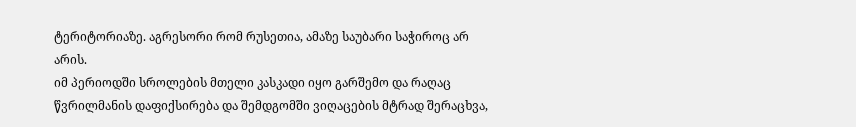ტერიტორიაზე. აგრესორი რომ რუსეთია, ამაზე საუბარი საჭიროც არ არის.
იმ პერიოდში სროლების მთელი კასკადი იყო გარშემო და რაღაც წვრილმანის დაფიქსირება და შემდგომში ვიღაცების მტრად შერაცხვა,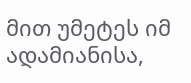მით უმეტეს იმ ადამიანისა,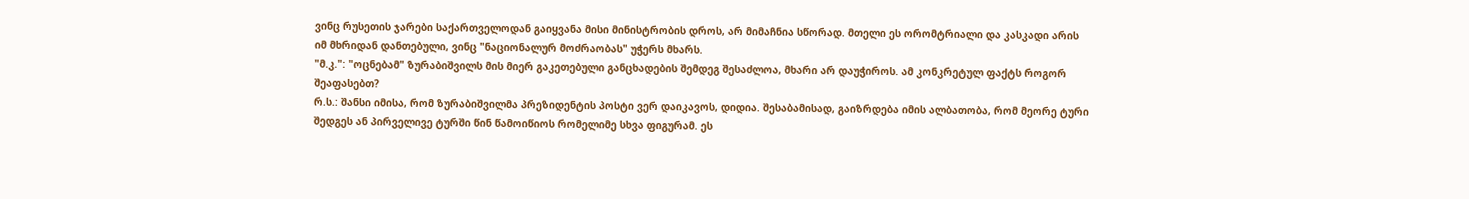ვინც რუსეთის ჯარები საქართველოდან გაიყვანა მისი მინისტრობის დროს, არ მიმაჩნია სწორად. მთელი ეს ორომტრიალი და კასკადი არის იმ მხრიდან დანთებული, ვინც "ნაციონალურ მოძრაობას" უჭერს მხარს.
"მ.კ.": "ოცნებამ" ზურაბიშვილს მის მიერ გაკეთებული განცხადების შემდეგ შესაძლოა, მხარი არ დაუჭიროს. ამ კონკრეტულ ფაქტს როგორ შეაფასებთ?
რ.ს.: შანსი იმისა, რომ ზურაბიშვილმა პრეზიდენტის პოსტი ვერ დაიკავოს, დიდია. შესაბამისად, გაიზრდება იმის ალბათობა, რომ მეორე ტური შედგეს ან პირველივე ტურში წინ წამოიწიოს რომელიმე სხვა ფიგურამ. ეს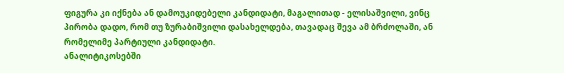ფიგურა კი იქნება ან დამოუკიდებელი კანდიდატი, მაგალითად - ელისაშვილი, ვინც პირობა დადო, რომ თუ ზურაბიშვილი დასახელდება, თავადაც შევა ამ ბრძოლაში, ან რომელიმე პარტიული კანდიდატი.
ანალიტიკოსებში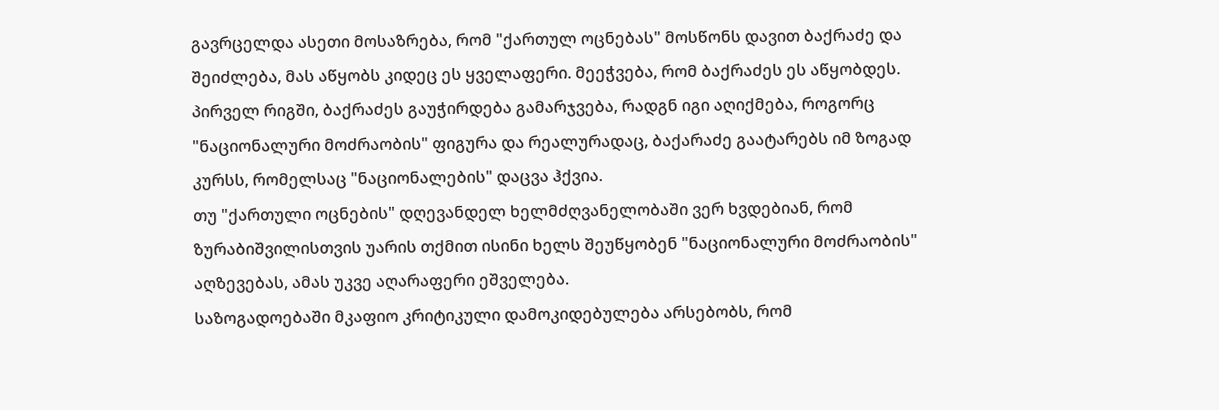გავრცელდა ასეთი მოსაზრება, რომ "ქართულ ოცნებას" მოსწონს დავით ბაქრაძე და შეიძლება, მას აწყობს კიდეც ეს ყველაფერი. მეეჭვება, რომ ბაქრაძეს ეს აწყობდეს. პირველ რიგში, ბაქრაძეს გაუჭირდება გამარჯვება, რადგნ იგი აღიქმება, როგორც "ნაციონალური მოძრაობის" ფიგურა და რეალურადაც, ბაქარაძე გაატარებს იმ ზოგად კურსს, რომელსაც "ნაციონალების" დაცვა ჰქვია.
თუ "ქართული ოცნების" დღევანდელ ხელმძღვანელობაში ვერ ხვდებიან, რომ ზურაბიშვილისთვის უარის თქმით ისინი ხელს შეუწყობენ "ნაციონალური მოძრაობის" აღზევებას, ამას უკვე აღარაფერი ეშველება.
საზოგადოებაში მკაფიო კრიტიკული დამოკიდებულება არსებობს, რომ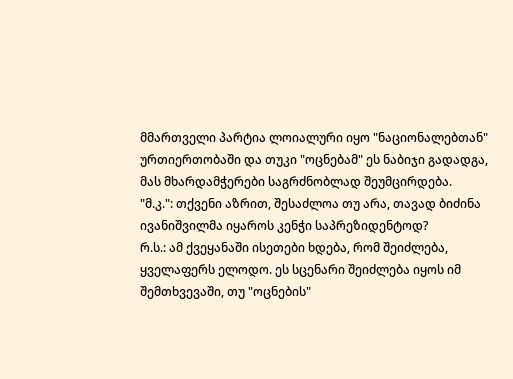მმართველი პარტია ლოიალური იყო "ნაციონალებთან" ურთიერთობაში და თუკი "ოცნებამ" ეს ნაბიჯი გადადგა, მას მხარდამჭერები საგრძნობლად შეუმცირდება.
"მ.კ.": თქვენი აზრით, შესაძლოა თუ არა, თავად ბიძინა ივანიშვილმა იყაროს კენჭი საპრეზიდენტოდ?
რ.ს.: ამ ქვეყანაში ისეთები ხდება, რომ შეიძლება, ყველაფერს ელოდო. ეს სცენარი შეიძლება იყოს იმ შემთხვევაში, თუ "ოცნების"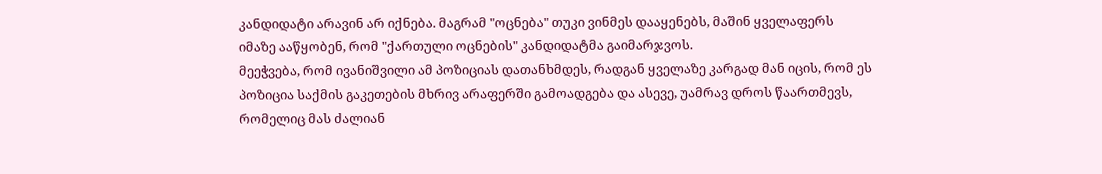კანდიდატი არავინ არ იქნება. მაგრამ "ოცნება" თუკი ვინმეს დააყენებს, მაშინ ყველაფერს იმაზე ააწყობენ, რომ "ქართული ოცნების" კანდიდატმა გაიმარჯვოს.
მეეჭვება, რომ ივანიშვილი ამ პოზიციას დათანხმდეს, რადგან ყველაზე კარგად მან იცის, რომ ეს პოზიცია საქმის გაკეთების მხრივ არაფერში გამოადგება და ასევე, უამრავ დროს წაართმევს, რომელიც მას ძალიან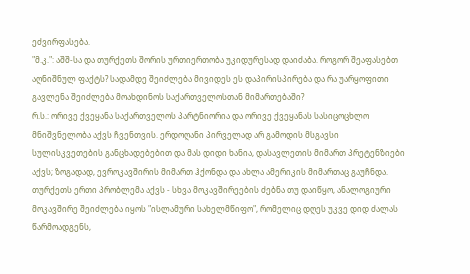ეძვირფასება.
"მ.კ.": აშშ-სა და თურქეთს შორის ურთიერთობა უკიდურესად დაიძაბა. როგორ შეაფასებთ აღნიშნულ ფაქტს? სადამდე შეიძლება მივიდეს ეს დაპირისპირება და რა უარყოფითი გავლენა შეიძლება მოახდინოს საქართველოსთან მიმართებაში?
რ.ს.: ორივე ქვეყანა საქართველოს პარტნიორია და ორივე ქვეყანას სასიცოცხლო მნიშვნელობა აქვს ჩვენთვის. ერდოღანი პირველად არ გამოდის მსგავსი სულისკვეთების განცხადებებით და მას დიდი ხანია, დასავლეთის მიმართ პრეტენზიები აქვს; ზოგადად, ევროკავშირის მიმართ ჰქონდა და ახლა ამერიკის მიმართაც გაუჩნდა.
თურქეთს ერთი პრობლემა აქვს - სხვა მოკავშირეების ძებნა თუ დაიწყო, ანალოგიური მოკავშირე შეიძლება იყოს "ისლამური სახელმწიფო", რომელიც დღეს უკვე დიდ ძალას წარმოადგენს,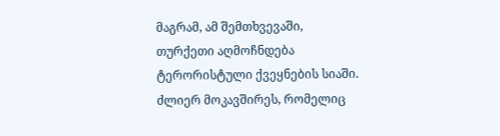მაგრამ, ამ შემთხვევაში, თურქეთი აღმოჩნდება ტერორისტული ქვეყნების სიაში.
ძლიერ მოკავშირეს, რომელიც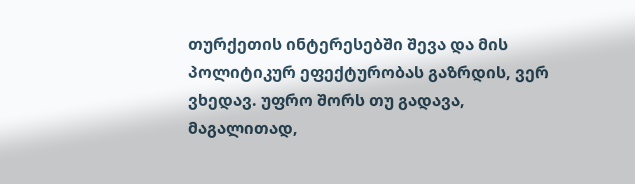თურქეთის ინტერესებში შევა და მის პოლიტიკურ ეფექტურობას გაზრდის, ვერ ვხედავ. უფრო შორს თუ გადავა, მაგალითად,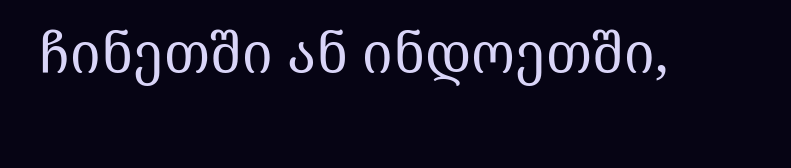ჩინეთში ან ინდოეთში,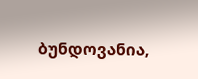ბუნდოვანია,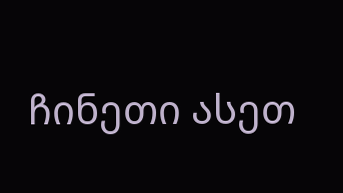ჩინეთი ასეთ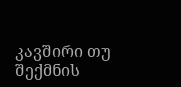კავშირი თუ შექმნის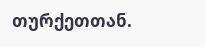თურქეთთან.